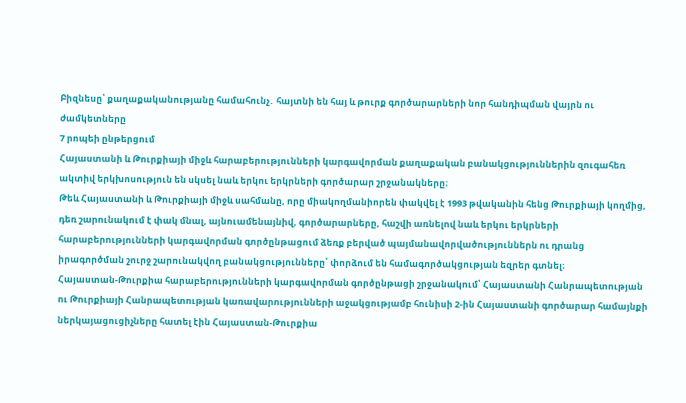Բիզնեսը՝ քաղաքականությանը համահունչ․ հայտնի են հայ և թուրք գործարարների նոր հանդիպման վայրն ու ժամկետները
7 րոպեի ընթերցում
Հայաստանի և Թուրքիայի միջև հարաբերությունների կարգավորման քաղաքական բանակցություններին զուգահեռ ակտիվ երկխոսություն են սկսել նաև երկու երկրների գործարար շրջանակները։
Թեև Հայաստանի և Թուրքիայի միջև սահմանը, որը միակողմանիորեն փակվել է 1993 թվականին հենց Թուրքիայի կողմից, դեռ շարունակում է փակ մնալ, այնուամենայնիվ, գործարարները, հաշվի առնելով նաև երկու երկրների հարաբերությունների կարգավորման գործընթացում ձեռք բերված պայմանավորվածություններն ու դրանց իրագործման շուրջ շարունակվող բանակցությունները՝ փորձում են համագործակցության եզրեր գտնել։
Հայաստան-Թուրքիա հարաբերությունների կարգավորման գործընթացի շրջանակում՝ Հայաստանի Հանրապետության ու Թուրքիայի Հանրապետության կառավարությունների աջակցությամբ հունիսի 2-ին Հայաստանի գործարար համայնքի ներկայացուցիչները հատել էին Հայաստան-Թուրքիա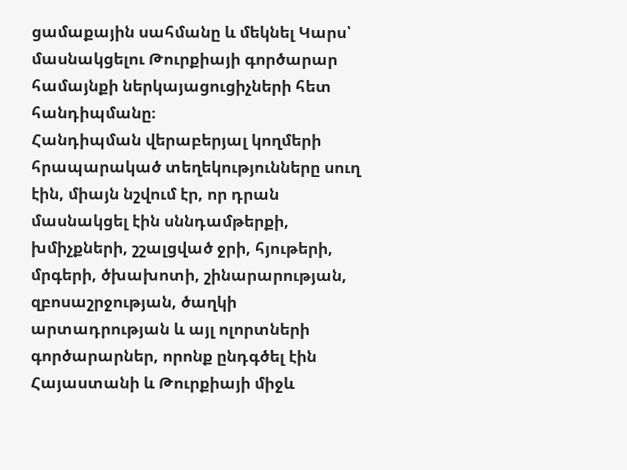ցամաքային սահմանը և մեկնել Կարս՝ մասնակցելու Թուրքիայի գործարար համայնքի ներկայացուցիչների հետ հանդիպմանը։
Հանդիպման վերաբերյալ կողմերի հրապարակած տեղեկությունները սուղ էին, միայն նշվում էր, որ դրան մասնակցել էին սննդամթերքի, խմիչքների, շշալցված ջրի, հյութերի, մրգերի, ծխախոտի, շինարարության, զբոսաշրջության, ծաղկի արտադրության և այլ ոլորտների գործարարներ, որոնք ընդգծել էին Հայաստանի և Թուրքիայի միջև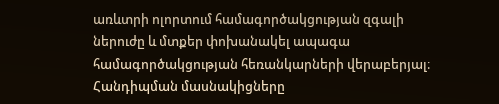առևտրի ոլորտում համագործակցության զգալի ներուժը և մտքեր փոխանակել ապագա համագործակցության հեռանկարների վերաբերյալ։
Հանդիպման մասնակիցները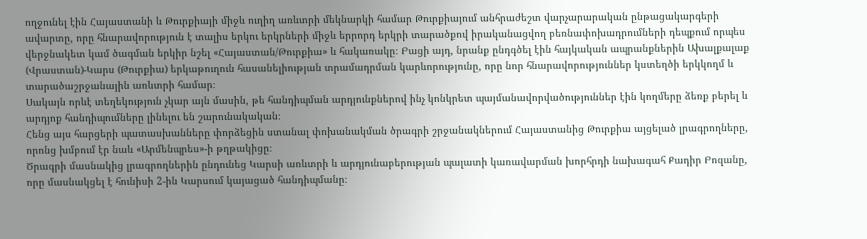ողջունել էին Հայաստանի և Թուրքիայի միջև ուղիղ առևտրի մեկնարկի համար Թուրքիայում անհրաժեշտ վարչարարական ընթացակարգերի ավարտը, որը հնարավորություն է տալիս երկու երկրների միջև երրորդ երկրի տարածքով իրականացվող բեռնափոխադրումների դեպքում որպես վերջնակետ կամ ծագման երկիր նշել «Հայաստան/Թուրքիա» և հակառակը։ Բացի այդ, նրանք ընդգծել էին հայկական ապրանքներին Ախալքալաք (Վրաստան)-Կարս (Թուրքիա) երկաթուղուն հասանելիության տրամադրման կարևորությունը, որը նոր հնարավորություններ կստեղծի երկկողմ և տարածաշրջանային առևտրի համար։
Սակայն որևէ տեղեկություն չկար այն մասին, թե հանդիպման արդյունքներով ինչ կոնկրետ պայմանավորվածություններ էին կողմերը ձեռք բերել և արդյոք հանդիպումները լինելու են շարունակական։
Հենց այս հարցերի պատասխանները փորձեցին ստանալ փոխանակման ծրագրի շրջանակներում Հայաստանից Թուրքիա այցելած լրագրողները, որոնց խմբում էր նաև «Արմենպրես»-ի թղթակիցը։
Ծրագրի մասնակից լրագրողներին ընդունեց Կարսի առևտրի և արդյունաբերության պալատի կառավարման խորհրդի նախագահ Քադիր Բոզանը, որը մասնակցել է հունիսի 2-ին Կարսում կայացած հանդիպմանը։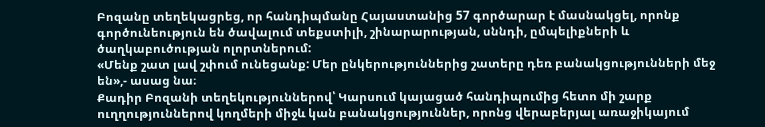Բոզանը տեղեկացրեց, որ հանդիպմանը Հայաստանից 57 գործարար է մասնակցել, որոնք գործունեություն են ծավալում տեքստիլի, շինարարության, սննդի, ըմպելիքների և ծաղկաբուծության ոլորտներում:
«Մենք շատ լավ շփում ունեցանք: Մեր ընկերություններից շատերը դեռ բանակցությունների մեջ են»,- ասաց նա։
Քադիր Բոզանի տեղեկություններով՝ Կարսում կայացած հանդիպումից հետո մի շարք ուղղություններով կողմերի միջև կան բանակցություններ, որոնց վերաբերյալ առաջիկայում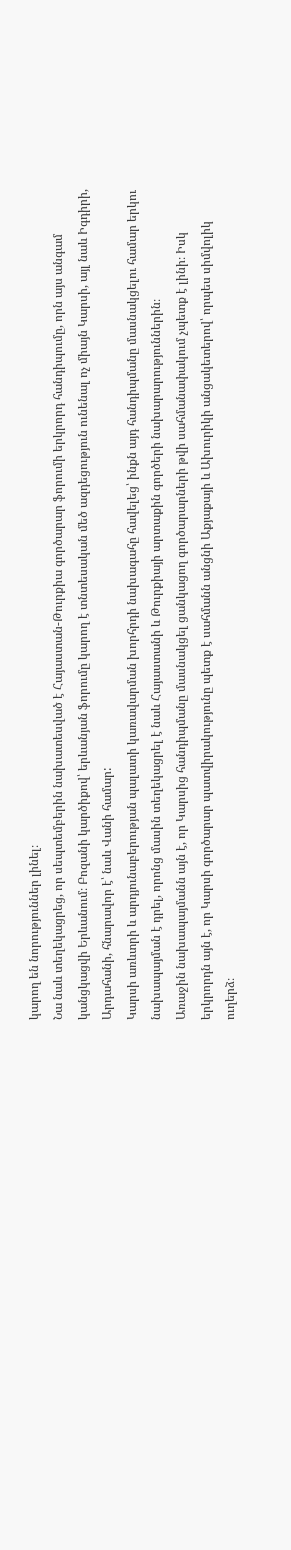կարող են նորություններ լինել։
Նա նաև տեղեկացրեց, որ սեպտեմբերին նախատեսված է Հայաստան-Թուրքիա գործարար ֆորումի երկրորդ հանդիպումը, որն այս անգամ կանցկացվի Երևանում։ Բոզանի կարծիքով՝ երևանյան ֆորումը կարող է տնտեսական մեծ ազդեցություն ունենալ ոչ միայն Կարսի, այլ նաև Իգդիրի, Արդահանի, հնարավոր է՝ նաև Վանի համար:
Կարսի առևտրի և արդյունաբերության պալատի կառավարման խորհրդի նախագահը հավելեց՝ ինքն այդ հանդիպմանը մասնակցելու համար երկու նախապայման է դրել, որոնց մասին տեղեկացրել է նաև Հայաստանի և Թուրքիայի արտաքին գործերի նախարարություններին։
Առաջին նախապայմանն այն է, որ Կարսից հանդիպմանը մասնակցել ցանկացող գործարարների թվի սահմանափակում չպետք է լինի։ Իսկ երկրորդն այն է, որ Կարսի գործարար պատվիրակությունը պետք է սահմանն անցնի Աքյաքայի և Ախուրիկի անցակետերով՝ որպես սիմվոլիկ ուղերձ։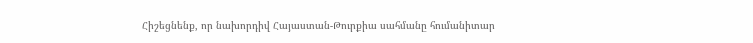Հիշեցնենք, որ նախորդիվ Հայաստան-Թուրքիա սահմանը հումանիտար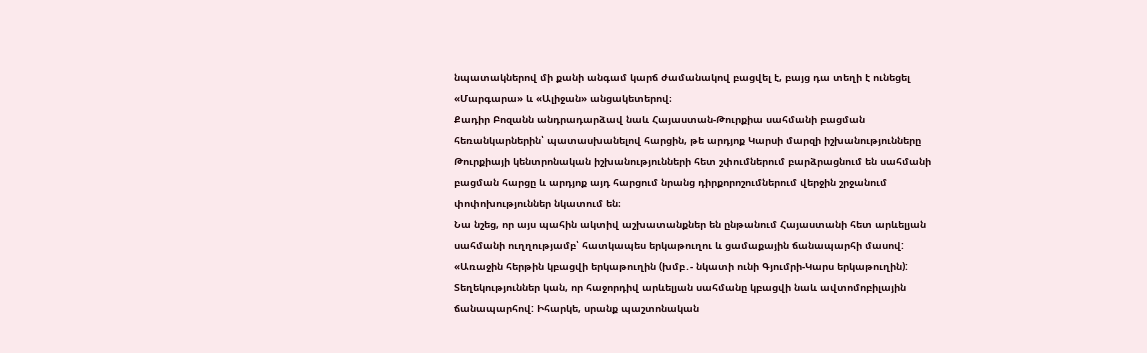նպատակներով մի քանի անգամ կարճ ժամանակով բացվել է, բայց դա տեղի է ունեցել «Մարգարա» և «Ալիջան» անցակետերով։
Քադիր Բոզանն անդրադարձավ նաև Հայաստան-Թուրքիա սահմանի բացման հեռանկարներին՝ պատասխանելով հարցին, թե արդյոք Կարսի մարզի իշխանությունները Թուրքիայի կենտրոնական իշխանությունների հետ շփումներում բարձրացնում են սահմանի բացման հարցը և արդյոք այդ հարցում նրանց դիրքորոշումներում վերջին շրջանում փոփոխություններ նկատում են։
Նա նշեց, որ այս պահին ակտիվ աշխատանքներ են ընթանում Հայաստանի հետ արևելյան սահմանի ուղղությամբ՝ հատկապես երկաթուղու և ցամաքային ճանապարհի մասով:
«Առաջին հերթին կբացվի երկաթուղին (խմբ․- նկատի ունի Գյումրի-Կարս երկաթուղին): Տեղեկություններ կան, որ հաջորդիվ արևելյան սահմանը կբացվի նաև ավտոմոբիլային ճանապարհով: Իհարկե, սրանք պաշտոնական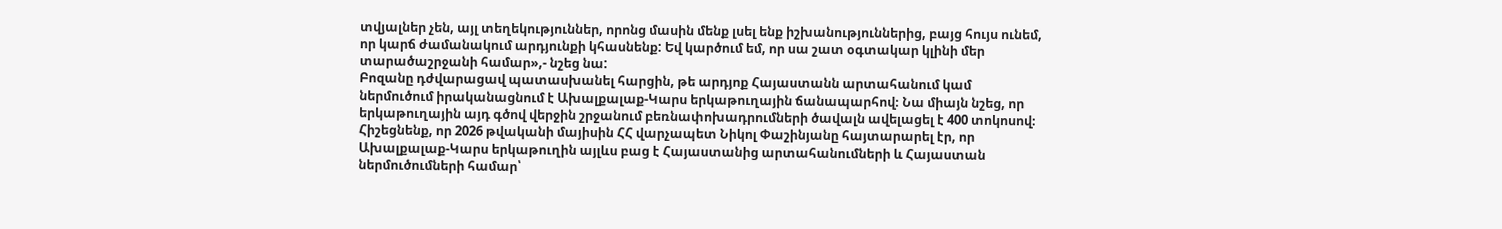տվյալներ չեն, այլ տեղեկություններ, որոնց մասին մենք լսել ենք իշխանություններից, բայց հույս ունեմ, որ կարճ ժամանակում արդյունքի կհասնենք: Եվ կարծում եմ, որ սա շատ օգտակար կլինի մեր տարածաշրջանի համար»,- նշեց նա:
Բոզանը դժվարացավ պատասխանել հարցին, թե արդյոք Հայաստանն արտահանում կամ ներմուծում իրականացնում է Ախալքալաք-Կարս երկաթուղային ճանապարհով։ Նա միայն նշեց, որ երկաթուղային այդ գծով վերջին շրջանում բեռնափոխադրումների ծավալն ավելացել է 400 տոկոսով։
Հիշեցնենք, որ 2026 թվականի մայիսին ՀՀ վարչապետ Նիկոլ Փաշինյանը հայտարարել էր, որ Ախալքալաք-Կարս երկաթուղին այլևս բաց է Հայաստանից արտահանումների և Հայաստան ներմուծումների համար՝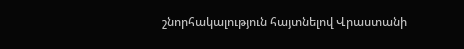շնորհակալություն հայտնելով Վրաստանի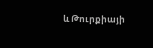և Թուրքիայի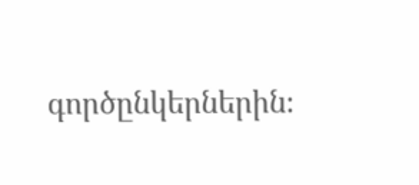գործընկերներին։